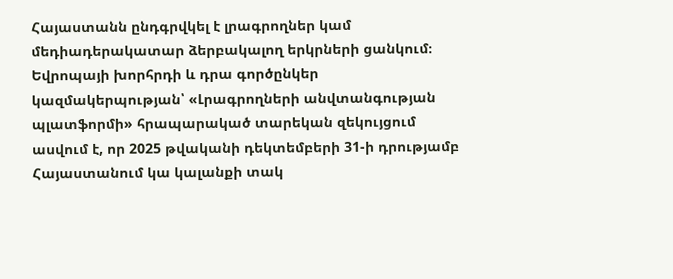Հայաստանն ընդգրվկել է լրագրողներ կամ մեդիադերակատար ձերբակալող երկրների ցանկում։
Եվրոպայի խորհրդի և դրա գործընկեր կազմակերպության՝ «Լրագրողների անվտանգության պլատֆորմի» հրապարակած տարեկան զեկույցում ասվում է, որ 2025 թվականի դեկտեմբերի 31-ի դրությամբ Հայաստանում կա կալանքի տակ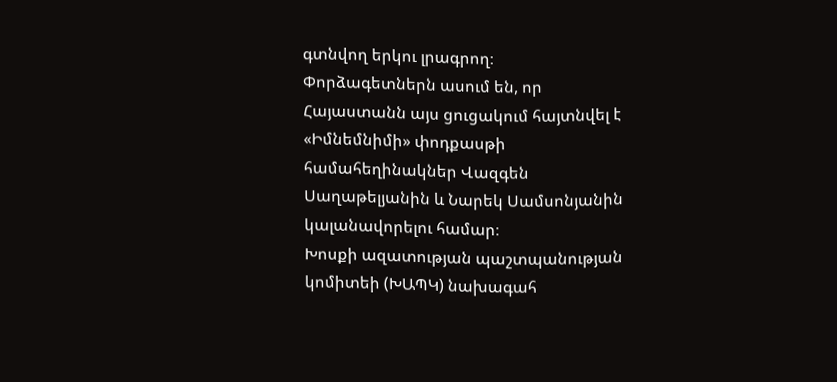գտնվող երկու լրագրող։
Փորձագետներն ասում են, որ Հայաստանն այս ցուցակում հայտնվել է «Իմնեմնիմի» փոդքասթի համահեղինակներ Վազգեն Սաղաթելյանին և Նարեկ Սամսոնյանին կալանավորելու համար։
Խոսքի ազատության պաշտպանության կոմիտեի (ԽԱՊԿ) նախագահ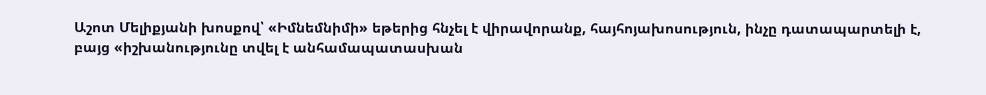Աշոտ Մելիքյանի խոսքով՝ «Իմնեմնիմի» եթերից հնչել է վիրավորանք, հայհոյախոսություն, ինչը դատապարտելի է, բայց «իշխանությունը տվել է անհամապատասխան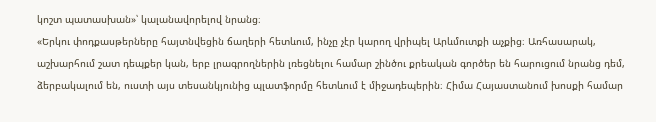կոշտ պատասխան»՝ կալանավորելով նրանց։
«Երկու փոդքասթերները հայտնվեցին ճաղերի հետևում, ինչը չէր կարող վրիպել Արևմուտքի աչքից։ Առհասարակ, աշխարհում շատ դեպքեր կան, երբ լրագրողներին լռեցնելու համար շինծու քրեական գործեր են հարուցում նրանց դեմ, ձերբակալում են, ուստի այս տեսանկյունից պլատֆորմը հետևում է միջադեպերին։ Հիմա Հայաստանում խոսքի համար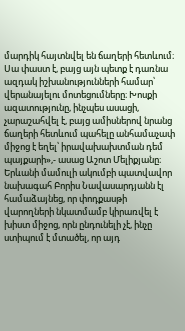մարդիկ հայտնվել են ճաղերի հետևում։ Սա փաստ է, բայց այն պետք է դառնա ազդակ իշխանությունների համար՝ վերանայելու մոտեցումները։ Խոսքի ազատությունը, ինչպես ասացի, չարաշահվել է, բայց ամիսներով նրանց ճաղերի հետևում պահելը անհամաչափ միջոց է եղել՝ իրավախախտման դեմ պայքարի»,- ասաց Աշոտ Մելիքյանը։
Երևանի մամուլի ակումբի պատվավոր նախագահ Բորիս Նավասարդյանն էլ համաձայնեց, որ փոդքասթի վարողների նկատմամբ կիրառվել է խիստ միջոց, որն ընդունելի չէ, ինչը ստիպում է մտածել, որ այդ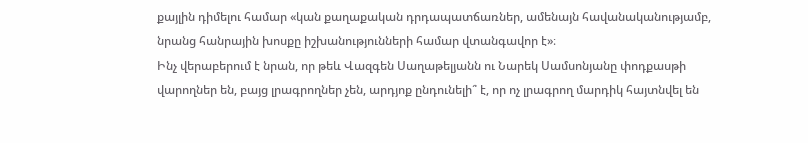քայլին դիմելու համար «կան քաղաքական դրդապատճառներ, ամենայն հավանականությամբ, նրանց հանրային խոսքը իշխանությունների համար վտանգավոր է»։
Ինչ վերաբերում է նրան, որ թեև Վազգեն Սաղաթելյանն ու Նարեկ Սամսոնյանը փոդքասթի վարողներ են, բայց լրագրողներ չեն, արդյոք ընդունելի՞ է, որ ոչ լրագրող մարդիկ հայտնվել են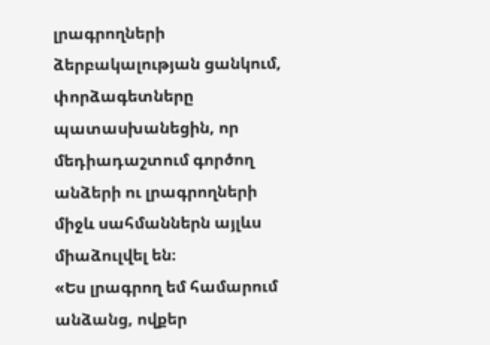լրագրողների ձերբակալության ցանկում, փորձագետները պատասխանեցին, որ մեդիադաշտում գործող անձերի ու լրագրողների միջև սահմաններն այլևս միաձուլվել են։
«Ես լրագրող եմ համարում անձանց, ովքեր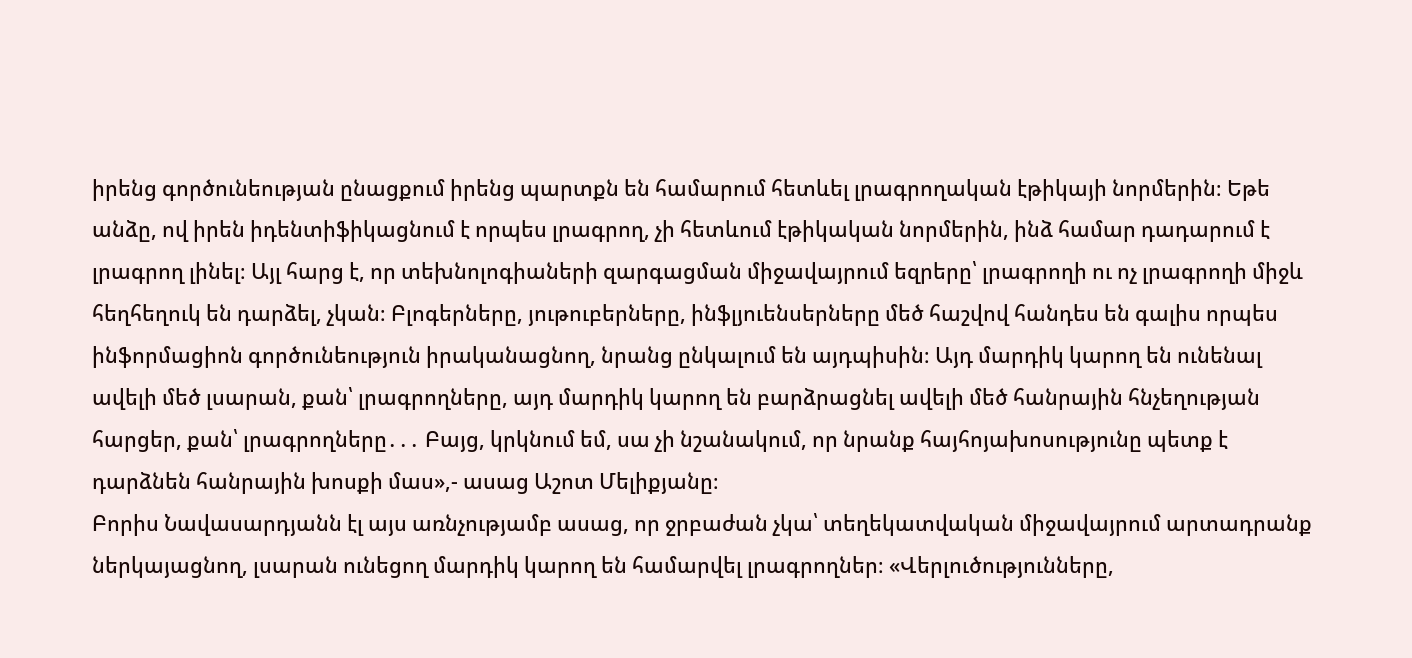իրենց գործունեության ընացքում իրենց պարտքն են համարում հետևել լրագրողական էթիկայի նորմերին։ Եթե անձը, ով իրեն իդենտիֆիկացնում է որպես լրագրող, չի հետևում էթիկական նորմերին, ինձ համար դադարում է լրագրող լինել։ Այլ հարց է, որ տեխնոլոգիաների զարգացման միջավայրում եզրերը՝ լրագրողի ու ոչ լրագրողի միջև հեղհեղուկ են դարձել, չկան։ Բլոգերները, յութուբերները, ինֆլյուենսերները մեծ հաշվով հանդես են գալիս որպես ինֆորմացիոն գործունեություն իրականացնող, նրանց ընկալում են այդպիսին։ Այդ մարդիկ կարող են ունենալ ավելի մեծ լսարան, քան՝ լրագրողները, այդ մարդիկ կարող են բարձրացնել ավելի մեծ հանրային հնչեղության հարցեր, քան՝ լրագրողները․․․ Բայց, կրկնում եմ, սա չի նշանակում, որ նրանք հայհոյախոսությունը պետք է դարձնեն հանրային խոսքի մաս»,- ասաց Աշոտ Մելիքյանը։
Բորիս Նավասարդյանն էլ այս առնչությամբ ասաց, որ ջրբաժան չկա՝ տեղեկատվական միջավայրում արտադրանք ներկայացնող, լսարան ունեցող մարդիկ կարող են համարվել լրագրողներ։ «Վերլուծությունները,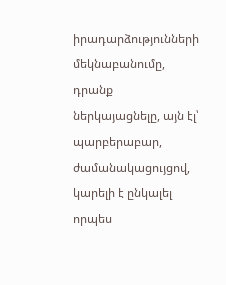իրադարձությունների մեկնաբանումը, դրանք ներկայացնելը, այն էլ՝ պարբերաբար, ժամանակացույցով, կարելի է ընկալել որպես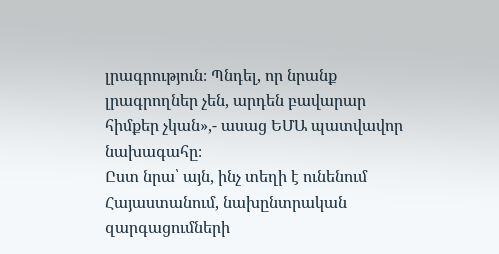լրագրություն։ Պնդել, որ նրանք լրագրողներ չեն, արդեն բավարար հիմքեր չկան»,- ասաց ԵՄԱ պատվավոր նախագահը։
Ըստ նրա՝ այն, ինչ տեղի է ունենում Հայաստանում, նախընտրական զարգացումների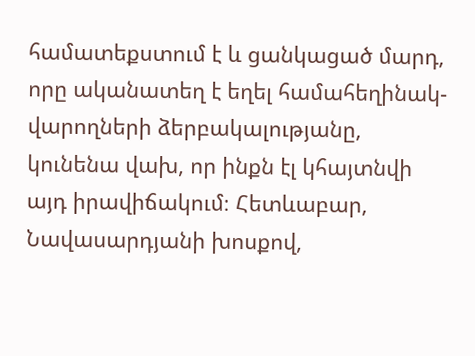համատեքստում է և ցանկացած մարդ, որը ականատեղ է եղել համահեղինակ-վարողների ձերբակալությանը, կունենա վախ, որ ինքն էլ կհայտնվի այդ իրավիճակում։ Հետևաբար, Նավասարդյանի խոսքով,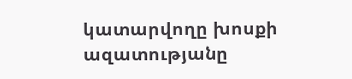կատարվողը խոսքի ազատությանը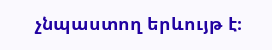չնպաստող երևույթ է։